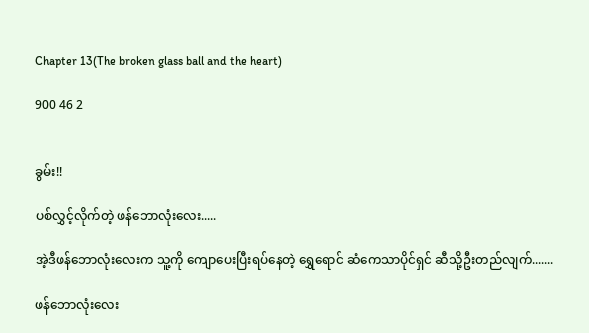Chapter 13(The broken glass ball and the heart)

900 46 2


ခွမ်း!!

ပစ်လွှင့်လိုက်တဲ့ ဖန်ဘောလုံးလေး.....

အဲ့ဒီဖန်ဘောလုံးလေးက သူ့ကို ကျောပေးပြီးရပ်နေတဲ့ ရွှေရောင် ဆံကေသာပိုင်ရှင် ဆီသို့ဦးတည်လျက်.......

ဖန်ဘောလုံးလေး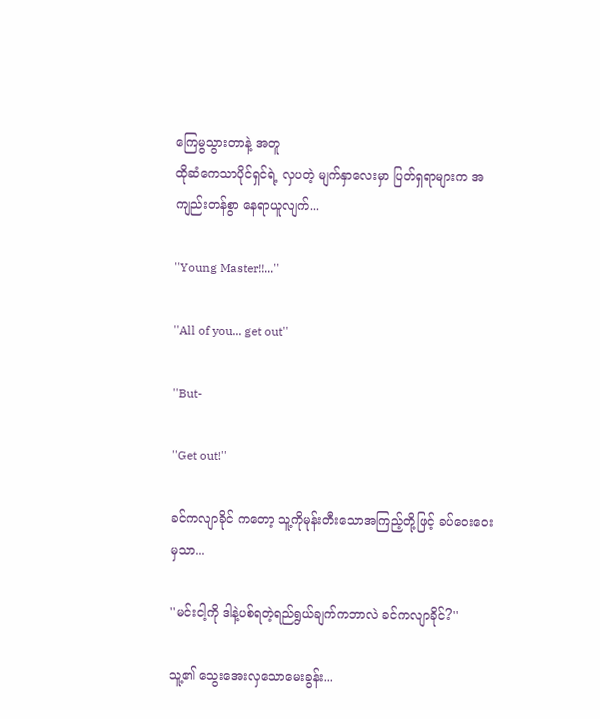ကြေမွသွားတာနဲ့ အတူ
ထိုဆံကေသာပိုင်ရှင်ရဲ့ လှပတဲ့ မျက်နှာလေးမှာ ပြတ်ရှရာများက အကျည်းတန်စွာ နေရာယူလျက်...

''Young Master!!...''

''All of you... get out''

''But-

''Get out!''

ခင်ကလျာခိုင် ကတော့ သူ့ကိုမုန်းတီးသောအကြည့်တို့ဖြင့် ခပ်ဝေးဝေးမှသာ...

''မင်းငါ့ကို ဒါနဲ့ပစ်ရတဲ့ရည်ရွယ်ချက်ကဘာလဲ ခင်ကလျာခိုင်?''

သူ့၏ သွေးအေးလှသောမေးခွန်း...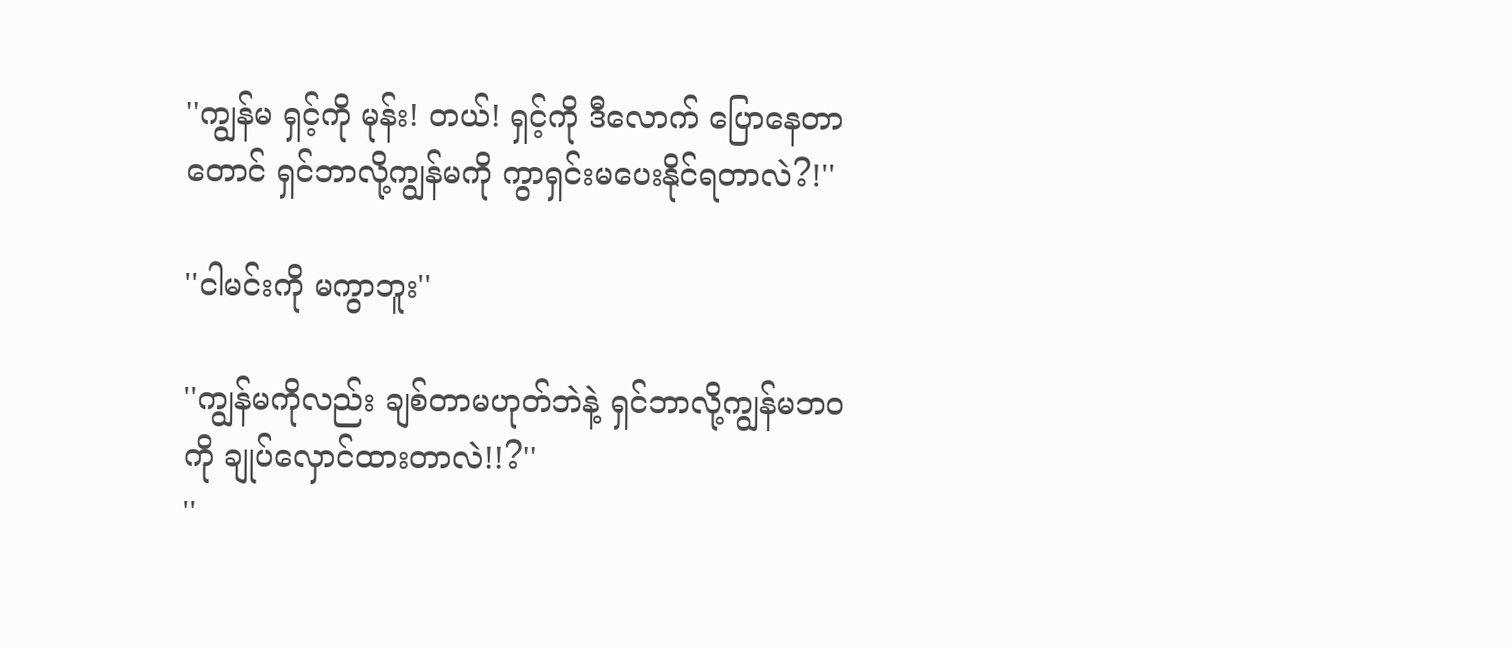''ကျွန်မ ရှင့်ကို မုန်း! တယ်! ရှင့်ကို ဒီလောက် ပြောနေတာ တောင် ရှင်ဘာလို့ကျွန်မကို ကွာရှင်းမပေးနိုင်ရတာလဲ?!''

''ငါမင်းကို မကွာဘူး''

''ကျွန်မကိုလည်း ချစ်တာမဟုတ်ဘဲနဲ့ ရှင်ဘာလို့ကျွန်မဘဝကို ချုပ်လှောင်ထားတာလဲ!!?''
''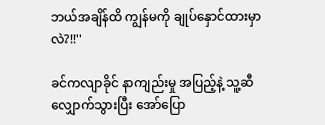ဘယ်အချိန်ထိ ကျွန်မကို ချုပ်နှောင်ထားမှာလဲ?!!''

ခင်ကလျာခိုင် နာကျည်းမှု အပြည့်နဲ့ သူ့ဆီ လျှောက်သွားပြီး အော်ပြော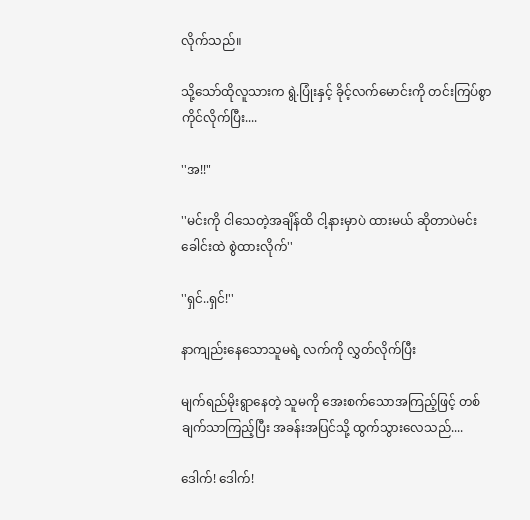လိုက်သည်။

သို့သော်ထိုလူသားက ရွဲ.ပြုံးနှင့် ခိုင့်လက်မောင်းကို တင်းကြပ်စွာကိုင်လိုက်ပြီး....

''အ!!"

''မင်းကို ငါသေတဲ့အချိန်ထိ ငါ့နားမှာပဲ ထားမယ် ဆိုတာပဲမင်းခေါင်းထဲ စွဲထားလိုက်''

''ရှင်..ရှင်!''

နာကျည်းနေသောသူမရဲ့ လက်ကို လွှတ်လိုက်ပြီး

မျက်ရည်မိုးရွာနေတဲ့ သူမကို အေးစက်သောအကြည့်ဖြင့် တစ်ချက်သာကြည့်ပြီး အခန်းအပြင်သို့ ထွက်သွားလေသည်....

ဒေါက်! ဒေါက်!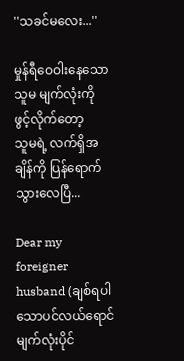''သခင်မလေး...''

မှုန်ရီဝေဝါးနေသော သူမ မျက်လုံးကို ဖွင့်လိုက်တော့
သူမရဲ့ လက်ရှိအချိန်ကို ပြန်ရောက်သွားလေပြီ...

Dear my foreigner husband (ချစ်ရပါသောပင်လယ်ရောင်မျက်လုံးပိုင်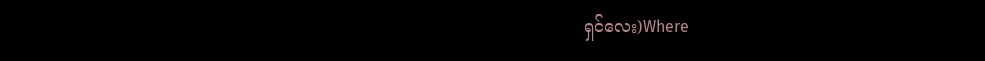ရှင်လေး)Where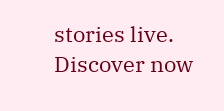stories live. Discover now